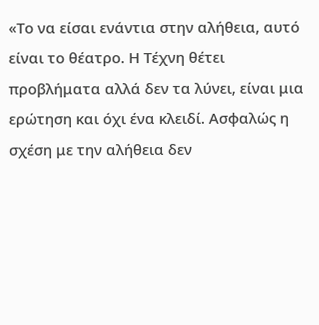«Το να είσαι ενάντια στην αλήθεια, αυτό είναι το θέατρο. Η Τέχνη θέτει προβλήματα αλλά δεν τα λύνει, είναι μια ερώτηση και όχι ένα κλειδί. Ασφαλώς η σχέση με την αλήθεια δεν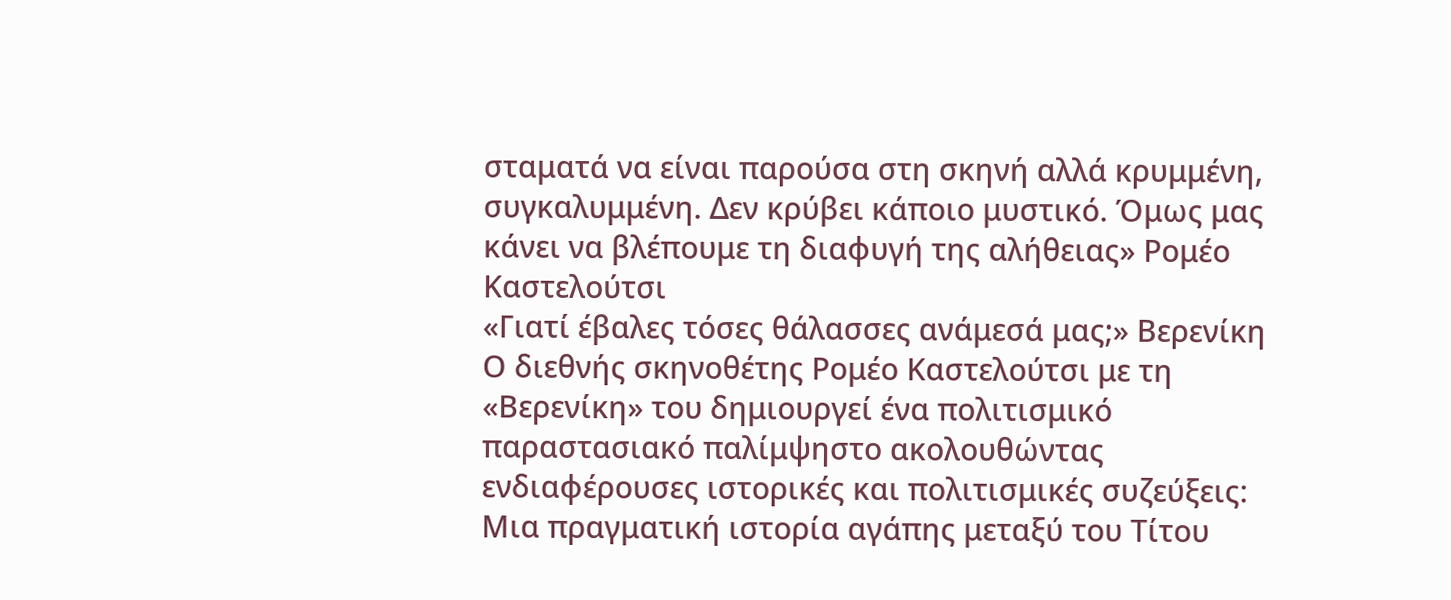σταματά να είναι παρούσα στη σκηνή αλλά κρυμμένη, συγκαλυμμένη. Δεν κρύβει κάποιο μυστικό. Όμως μας κάνει να βλέπουμε τη διαφυγή της αλήθειας» Ρομέο Καστελούτσι
«Γιατί έβαλες τόσες θάλασσες ανάμεσά μας;» Βερενίκη
Ο διεθνής σκηνοθέτης Ρομέο Καστελούτσι με τη «Βερενίκη» του δημιουργεί ένα πολιτισμικό παραστασιακό παλίμψηστο ακολουθώντας ενδιαφέρουσες ιστορικές και πολιτισμικές συζεύξεις: Μια πραγματική ιστορία αγάπης μεταξύ του Τίτου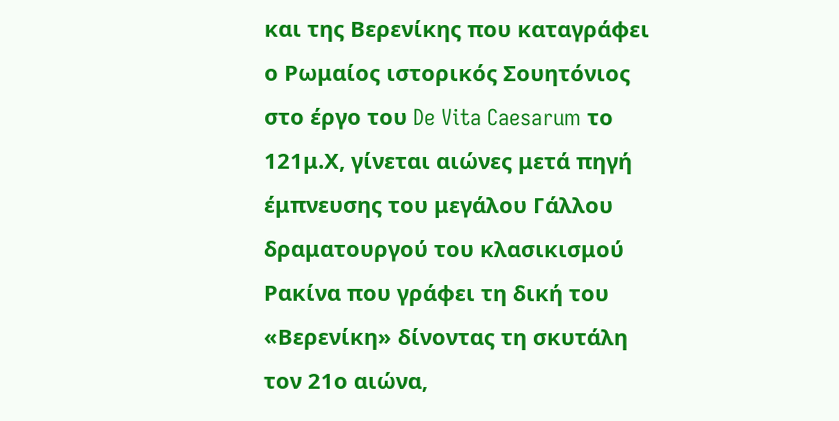και της Βερενίκης που καταγράφει ο Ρωμαίος ιστορικός Σουητόνιος στο έργο του De Vita Caesarum το 121μ.Χ, γίνεται αιώνες μετά πηγή έμπνευσης του μεγάλου Γάλλου δραματουργού του κλασικισμού Ρακίνα που γράφει τη δική του «Βερενίκη» δίνοντας τη σκυτάλη τον 21ο αιώνα,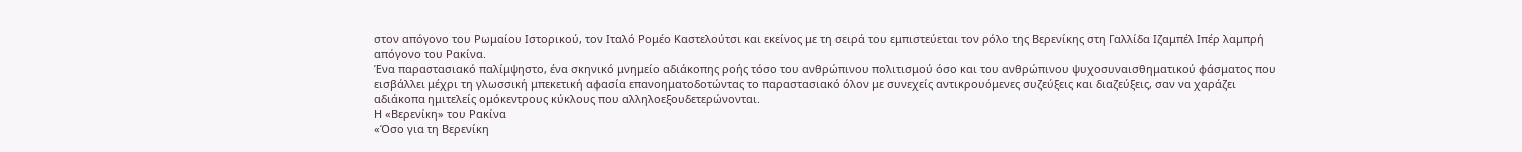στον απόγονο του Ρωμαίου Ιστορικού, τον Ιταλό Ρομέο Καστελούτσι και εκείνος με τη σειρά του εμπιστεύεται τον ρόλο της Βερενίκης στη Γαλλίδα Ιζαμπέλ Ιπέρ λαμπρή απόγονο του Ρακίνα.
Ένα παραστασιακό παλίμψηστο, ένα σκηνικό μνημείο αδιάκοπης ροής τόσο του ανθρώπινου πολιτισμού όσο και του ανθρώπινου ψυχοσυναισθηματικού φάσματος που εισβάλλει μέχρι τη γλωσσική μπεκετική αφασία επανοηματοδοτώντας το παραστασιακό όλον με συνεχείς αντικρουόμενες συζεύξεις και διαζεύξεις, σαν να χαράζει αδιάκοπα ημιτελείς ομόκεντρους κύκλους που αλληλοεξουδετερώνονται.
Η «Βερενίκη» του Ρακίνα
«Όσο για τη Βερενίκη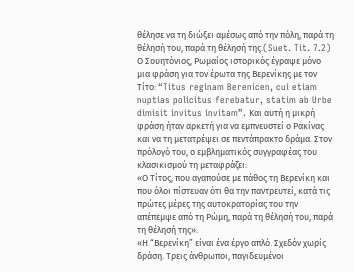θέλησε να τη διώξει αμέσως από την πόλη, παρά τη θέλησή του, παρά τη θέλησή της.(Suet. Tit. 7.2)
Ο Σουητόνιος, Ρωμαίος ιστορικός έγραψε μόνο μια φράση για τον έρωτα της Βερενίκης με τον Τίτο: “Titus reginam Berenicen, cui etiam nuptias policitus ferebatur, statim ab Urbe dimisit invitus invitam”. Και αυτή η μικρή φράση ήταν αρκετή για να εμπνευστεί ο Ρακίνας και να τη μετατρέψει σε πεντάπρακτο δράμα. Στον πρόλογό του, ο εμβληματικός συγγραφέας του κλασικισμού τη μεταφράζει:
«Ο Τίτος, που αγαπούσε με πάθος τη Βερενίκη και που όλοι πίστευαν ότι θα την παντρευτεί, κατά τις πρώτες μέρες της αυτοκρατορίας του την απέπεμψε από τη Ρώμη, παρά τη θέλησή του, παρά τη θέλησή της».
«Η “Βερενίκη” είναι ένα έργο απλό. Σχεδόν χωρίς δράση. Τρεις άνθρωποι, παγιδευμένοι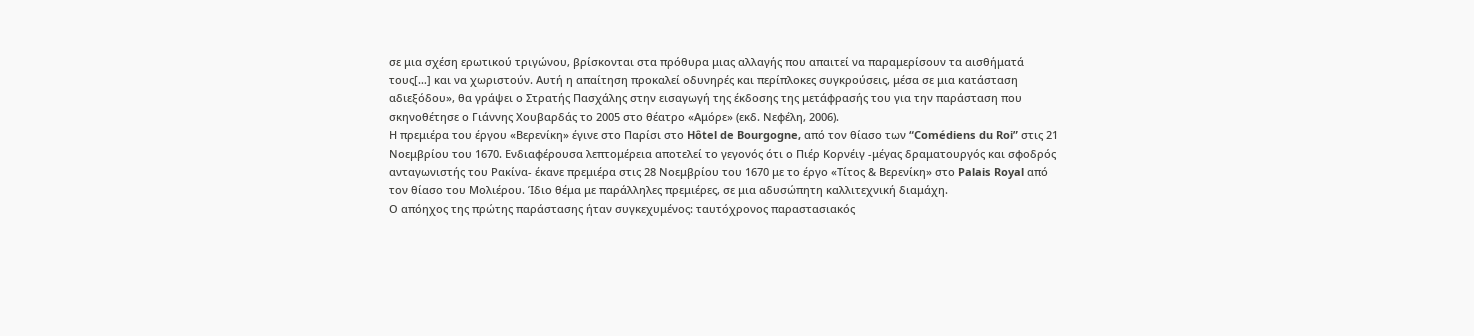σε μια σχέση ερωτικού τριγώνου, βρίσκονται στα πρόθυρα μιας αλλαγής που απαιτεί να παραμερίσουν τα αισθήματά τους[…] και να χωριστούν. Αυτή η απαίτηση προκαλεί οδυνηρές και περίπλοκες συγκρούσεις, μέσα σε μια κατάσταση αδιεξόδου», θα γράψει ο Στρατής Πασχάλης στην εισαγωγή της έκδοσης της μετάφρασής του για την παράσταση που σκηνοθέτησε ο Γιάννης Χουβαρδάς το 2005 στο θέατρο «Αμόρε» (εκδ. Νεφέλη, 2006).
Η πρεμιέρα του έργου «Βερενίκη» έγινε στο Παρίσι στο Hôtel de Bourgogne, από τον θίασο των “Comédiens du Roi” στις 21 Νοεμβρίου του 1670. Ενδιαφέρουσα λεπτομέρεια αποτελεί το γεγονός ότι ο Πιέρ Κορνέιγ -μέγας δραματουργός και σφοδρός ανταγωνιστής του Ρακίνα- έκανε πρεμιέρα στις 28 Νοεμβρίου του 1670 με το έργο «Τίτος & Βερενίκη» στο Palais Royal από τον θίασο του Μολιέρου. Ίδιο θέμα με παράλληλες πρεμιέρες, σε μια αδυσώπητη καλλιτεχνική διαμάχη.
Ο απόηχος της πρώτης παράστασης ήταν συγκεχυμένος: ταυτόχρονος παραστασιακός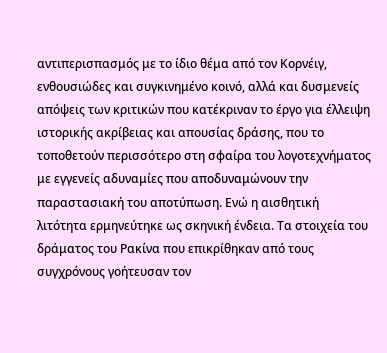αντιπερισπασμός με το ίδιο θέμα από τον Κορνέιγ, ενθουσιώδες και συγκινημένο κοινό, αλλά και δυσμενείς απόψεις των κριτικών που κατέκριναν το έργο για έλλειψη ιστορικής ακρίβειας και απουσίας δράσης, που το τοποθετούν περισσότερο στη σφαίρα του λογοτεχνήματος με εγγενείς αδυναμίες που αποδυναμώνουν την παραστασιακή του αποτύπωση. Ενώ η αισθητική λιτότητα ερμηνεύτηκε ως σκηνική ένδεια. Τα στοιχεία του δράματος του Ρακίνα που επικρίθηκαν από τους συγχρόνους γοήτευσαν τον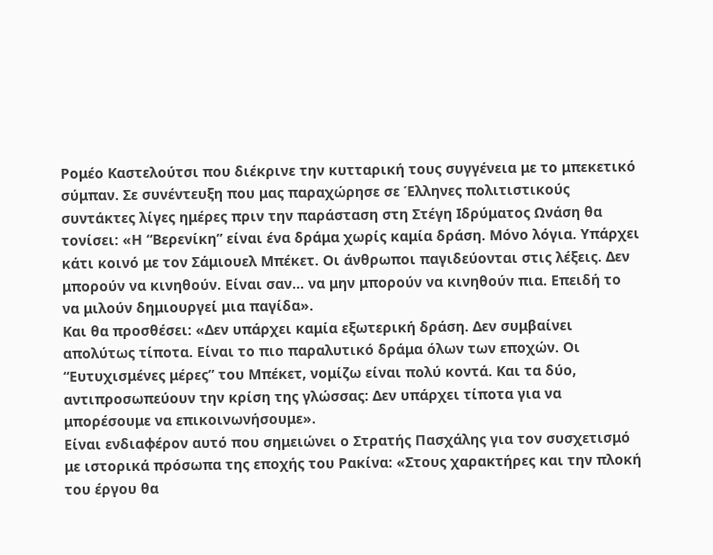Ρομέο Καστελούτσι που διέκρινε την κυτταρική τους συγγένεια με το μπεκετικό σύμπαν. Σε συνέντευξη που μας παραχώρησε σε Έλληνες πολιτιστικούς συντάκτες λίγες ημέρες πριν την παράσταση στη Στέγη Ιδρύματος Ωνάση θα τονίσει: «Η “Βερενίκη” είναι ένα δράμα χωρίς καμία δράση. Μόνο λόγια. Υπάρχει κάτι κοινό με τον Σάμιουελ Μπέκετ. Οι άνθρωποι παγιδεύονται στις λέξεις. Δεν μπορούν να κινηθούν. Είναι σαν… να μην μπορούν να κινηθούν πια. Επειδή το να μιλούν δημιουργεί μια παγίδα».
Και θα προσθέσει: «Δεν υπάρχει καμία εξωτερική δράση. Δεν συμβαίνει απολύτως τίποτα. Είναι το πιο παραλυτικό δράμα όλων των εποχών. Οι “Ευτυχισμένες μέρες” του Μπέκετ, νομίζω είναι πολύ κοντά. Και τα δύο, αντιπροσωπεύουν την κρίση της γλώσσας: Δεν υπάρχει τίποτα για να μπορέσουμε να επικοινωνήσουμε».
Είναι ενδιαφέρον αυτό που σημειώνει ο Στρατής Πασχάλης για τον συσχετισμό με ιστορικά πρόσωπα της εποχής του Ρακίνα: «Στους χαρακτήρες και την πλοκή του έργου θα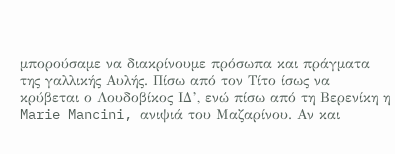μπορούσαμε να διακρίνουμε πρόσωπα και πράγματα της γαλλικής Αυλής. Πίσω από τον Τίτο ίσως να κρύβεται ο Λουδοβίκος ΙΔ’, ενώ πίσω από τη Βερενίκη η Marie Mancini, ανιψιά του Μαζαρίνου. Αν και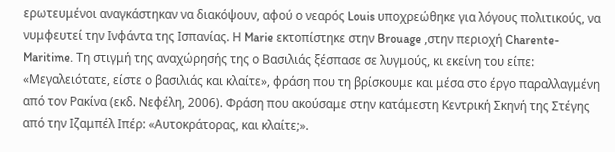ερωτευμένοι αναγκάστηκαν να διακόψουν, αφού ο νεαρός Louis υποχρεώθηκε για λόγους πολιτικούς, να νυμφευτεί την Ινφάντα της Ισπανίας. Η Marie εκτοπίστηκε στην Brouage ,στην περιοχή Charente-Maritime. Τη στιγμή της αναχώρησής της ο Βασιλιάς ξέσπασε σε λυγμούς, κι εκείνη του είπε: «Μεγαλειότατε, είστε ο βασιλιάς και κλαίτε», φράση που τη βρίσκουμε και μέσα στο έργο παραλλαγμένη από τον Ρακίνα (εκδ. Νεφέλη, 2006). Φράση που ακούσαμε στην κατάμεστη Κεντρική Σκηνή της Στέγης από την Ιζαμπέλ Ιπέρ: «Αυτοκράτορας, και κλαίτε;».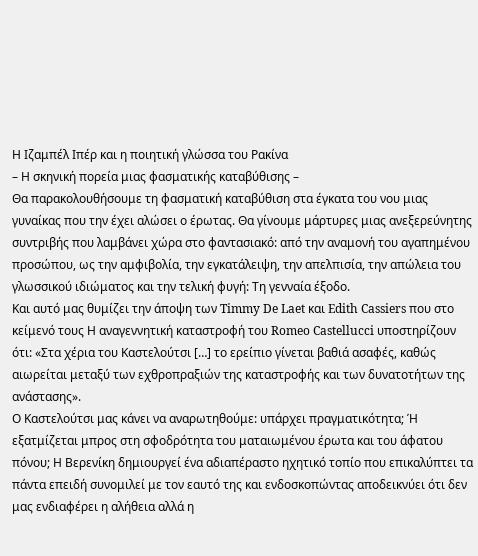Η Ιζαμπέλ Ιπέρ και η ποιητική γλώσσα του Ρακίνα
– Η σκηνική πορεία μιας φασματικής καταβύθισης –
Θα παρακολουθήσουμε τη φασματική καταβύθιση στα έγκατα του νου μιας γυναίκας που την έχει αλώσει ο έρωτας. Θα γίνουμε μάρτυρες μιας ανεξερεύνητης συντριβής που λαμβάνει χώρα στο φαντασιακό: από την αναμονή του αγαπημένου προσώπου, ως την αμφιβολία, την εγκατάλειψη, την απελπισία, την απώλεια του γλωσσικού ιδιώματος και την τελική φυγή: Τη γενναία έξοδο.
Και αυτό μας θυμίζει την άποψη των Timmy De Laet και Edith Cassiers που στο κείμενό τους Η αναγεννητική καταστροφή του Romeo Castellucci υποστηρίζουν ότι: «Στα χέρια του Καστελούτσι […] το ερείπιο γίνεται βαθιά ασαφές, καθώς αιωρείται μεταξύ των εχθροπραξιών της καταστροφής και των δυνατοτήτων της ανάστασης».
Ο Καστελούτσι μας κάνει να αναρωτηθούμε: υπάρχει πραγματικότητα; Ή εξατμίζεται μπρος στη σφοδρότητα του ματαιωμένου έρωτα και του άφατου πόνου; Η Βερενίκη δημιουργεί ένα αδιαπέραστο ηχητικό τοπίο που επικαλύπτει τα πάντα επειδή συνομιλεί με τον εαυτό της και ενδοσκοπώντας αποδεικνύει ότι δεν μας ενδιαφέρει η αλήθεια αλλά η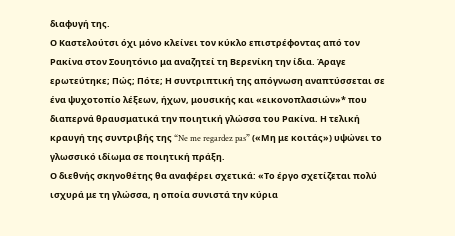διαφυγή της.
Ο Καστελούτσι όχι μόνο κλείνει τον κύκλο επιστρέφοντας από τον Ρακίνα στον Σουητόνιο μα αναζητεί τη Βερενίκη την ίδια. Άραγε ερωτεύτηκε; Πώς; Πότε; Η συντριπτική της απόγνωση αναπτύσσεται σε ένα ψυχοτοπίο λέξεων, ήχων, μουσικής και «εικονοπλασιών»* που διαπερνά θραυσματικά την ποιητική γλώσσα του Ρακίνα. Η τελική κραυγή της συντριβής της “Ne me regardez pas” («Μη με κοιτάς») υψώνει το γλωσσικό ιδίωμα σε ποιητική πράξη.
Ο διεθνής σκηνοθέτης θα αναφέρει σχετικά: «Το έργο σχετίζεται πολύ ισχυρά με τη γλώσσα, η οποία συνιστά την κύρια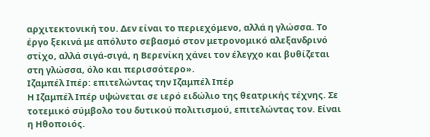αρχιτεκτονική του. Δεν είναι το περιεχόμενο, αλλά η γλώσσα. Το έργο ξεκινά με απόλυτο σεβασμό στον μετρονομικό αλεξανδρινό στίχο, αλλά σιγά-σιγά, η Βερενίκη χάνει τον έλεγχο και βυθίζεται στη γλώσσα, όλο και περισσότερο».
Ιζαμπέλ Ιπέρ: επιτελώντας την Ιζαμπέλ Ιπέρ
Η Ιζαμπέλ Ιπέρ υψώνεται σε ιερό ειδώλιο της θεατρικής τέχνης. Σε τοτεμικό σύμβολο του δυτικού πολιτισμού, επιτελώντας τον. Είναι η Ηθοποιός.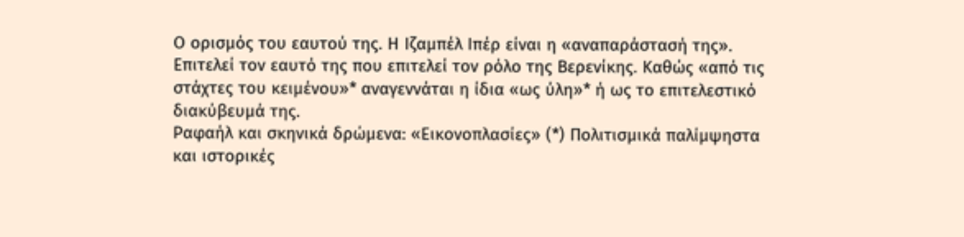Ο ορισμός του εαυτού της. Η Ιζαμπέλ Ιπέρ είναι η «αναπαράστασή της». Επιτελεί τον εαυτό της που επιτελεί τον ρόλο της Βερενίκης. Καθώς «από τις στάχτες του κειμένου»* αναγεννάται η ίδια «ως ύλη»* ή ως το επιτελεστικό διακύβευμά της.
Ραφαήλ και σκηνικά δρώμενα: «Εικονοπλασίες» (*) Πολιτισμικά παλίμψηστα και ιστορικές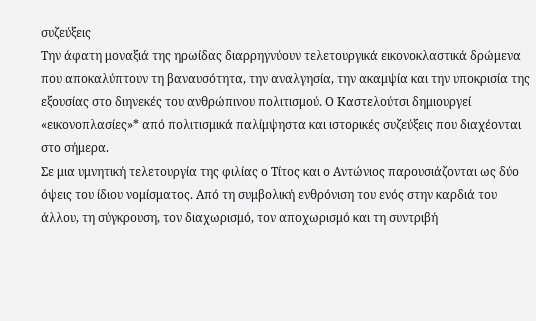συζεύξεις
Την άφατη μοναξιά της ηρωίδας διαρρηγνύουν τελετουργικά εικονοκλαστικά δρώμενα που αποκαλύπτουν τη βαναυσότητα, την αναλγησία, την ακαμψία και την υποκρισία της εξουσίας στο διηνεκές του ανθρώπινου πολιτισμού. Ο Καστελούτσι δημιουργεί «εικονοπλασίες»* από πολιτισμικά παλίμψηστα και ιστορικές συζεύξεις που διαχέονται στο σήμερα.
Σε μια υμνητική τελετουργία της φιλίας ο Τίτος και ο Αντώνιος παρουσιάζονται ως δύο όψεις του ίδιου νομίσματος. Από τη συμβολική ενθρόνιση του ενός στην καρδιά του άλλου, τη σύγκρουση, τον διαχωρισμό, τον αποχωρισμό και τη συντριβή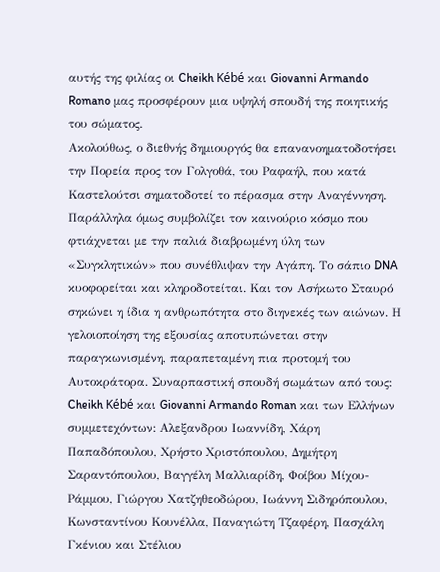αυτής της φιλίας οι Cheikh Kébé και Giovanni Armando Romano μας προσφέρουν μια υψηλή σπουδή της ποιητικής του σώματος.
Ακολούθως, ο διεθνής δημιουργός θα επανανοηματοδοτήσει την Πορεία προς τον Γολγοθά, του Ραφαήλ, που κατά Καστελούτσι σηματοδοτεί το πέρασμα στην Αναγέννηση. Παράλληλα όμως συμβολίζει τον καινούριο κόσμο που φτιάχνεται με την παλιά διαβρωμένη ύλη των «Συγκλητικών» που συνέθλιψαν την Αγάπη. Το σάπιο DNA κυοφορείται και κληροδοτείται. Και τον Ασήκωτο Σταυρό σηκώνει η ίδια η ανθρωπότητα στο διηνεκές των αιώνων. Η γελοιοποίηση της εξουσίας αποτυπώνεται στην παραγκωνισμένη, παραπεταμένη πια προτομή του Αυτοκράτορα. Συναρπαστική σπουδή σωμάτων από τους: Cheikh Kébé και Giovanni Armando Roman και των Ελλήνων συμμετεχόντων: Αλεξανδρου Ιωαννίδη, Χάρη Παπαδόπουλου, Χρήστο Χριστόπουλου, Δημήτρη Σαραντόπουλου, Βαγγέλη Μαλλιαρίδη, Φοίβου Μίχου-Ράμμου, Γιώργου Χατζηθεοδώρου, Ιωάννη Σιδηρόπουλου, Κωνσταντίνου Κουνέλλα, Παναγιώτη Τζαφέρη, Πασχάλη Γκένιου και Στέλιου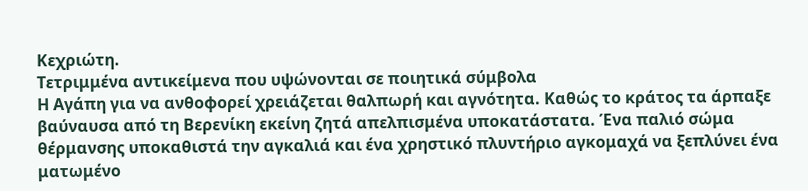Κεχριώτη.
Τετριμμένα αντικείμενα που υψώνονται σε ποιητικά σύμβολα
Η Αγάπη για να ανθοφορεί χρειάζεται θαλπωρή και αγνότητα. Καθώς το κράτος τα άρπαξε βαύναυσα από τη Βερενίκη εκείνη ζητά απελπισμένα υποκατάστατα. Ένα παλιό σώμα θέρμανσης υποκαθιστά την αγκαλιά και ένα χρηστικό πλυντήριο αγκομαχά να ξεπλύνει ένα ματωμένο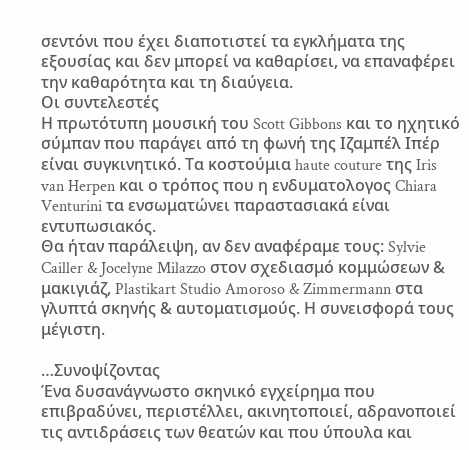σεντόνι που έχει διαποτιστεί τα εγκλήματα της εξουσίας και δεν μπορεί να καθαρίσει, να επαναφέρει την καθαρότητα και τη διαύγεια.
Οι συντελεστές
Η πρωτότυπη μουσική του Scott Gibbons και το ηχητικό σύμπαν που παράγει από τη φωνή της Ιζαμπέλ Ιπέρ είναι συγκινητικό. Τα κοστούμια haute couture της Iris van Herpen και ο τρόπος που η ενδυματολογος Chiara Venturini τα ενσωματώνει παραστασιακά είναι εντυπωσιακός.
Θα ήταν παράλειψη, αν δεν αναφέραμε τους: Sylvie Cailler & Jocelyne Milazzo στον σχεδιασμό κομμώσεων & μακιγιάζ, Plastikart Studio Amoroso & Zimmermann στα γλυπτά σκηνής & αυτοματισμούς. Η συνεισφορά τους μέγιστη.

…Συνοψίζοντας
Ένα δυσανάγνωστο σκηνικό εγχείρημα που επιβραδύνει, περιστέλλει, ακινητοποιεί, αδρανοποιεί τις αντιδράσεις των θεατών και που ύπουλα και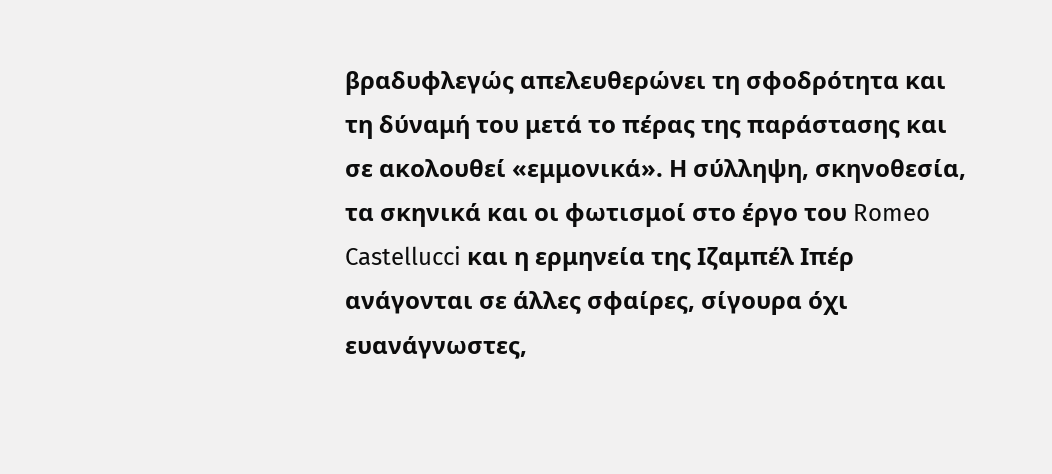βραδυφλεγώς απελευθερώνει τη σφοδρότητα και τη δύναμή του μετά το πέρας της παράστασης και σε ακολουθεί «εμμονικά». Η σύλληψη, σκηνοθεσία, τα σκηνικά και οι φωτισμοί στο έργο του Romeo Castellucci και η ερμηνεία της Ιζαμπέλ Ιπέρ ανάγονται σε άλλες σφαίρες, σίγουρα όχι ευανάγνωστες,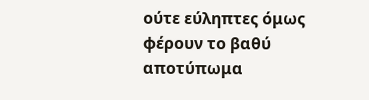ούτε εύληπτες όμως φέρουν το βαθύ αποτύπωμα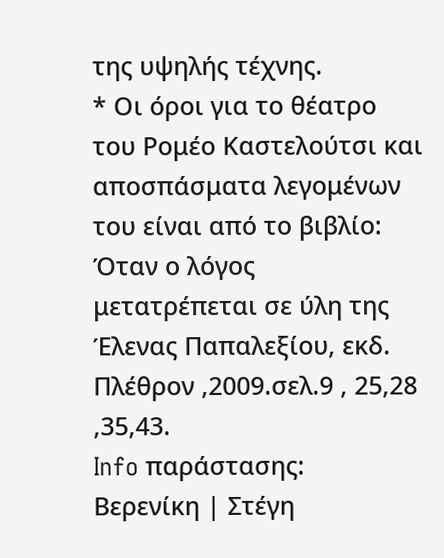της υψηλής τέχνης.
* Οι όροι για το θέατρο του Ρομέο Καστελούτσι και αποσπάσματα λεγομένων του είναι από το βιβλίο: Όταν ο λόγος μετατρέπεται σε ύλη της Έλενας Παπαλεξίου, εκδ. Πλέθρον ,2009.σελ.9 , 25,28 ,35,43.
Info παράστασης:
Βερενίκη | Στέγη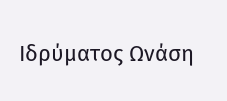Ιδρύματος Ωνάση